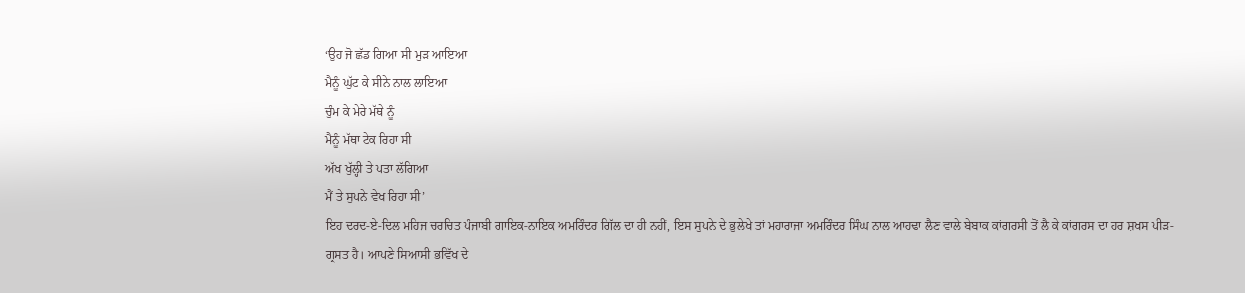‘ਉਹ ਜੋ ਛੱਡ ਗਿਆ ਸੀ ਮੁੜ ਆਇਆ
ਮੈਨੂੰ ਘੁੱਟ ਕੇ ਸੀਨੇ ਨਾਲ ਲਾਇਆ
ਚੁੰਮ ਕੇ ਮੇਰੇ ਮੱਥੇ ਨੂੰ
ਮੈਨੂੰ ਮੱਥਾ ਟੇਕ ਰਿਹਾ ਸੀ
ਅੱਖ ਖੁੱਲ੍ਹੀ ਤੇ ਪਤਾ ਲੱਗਿਆ
ਮੈਂ ਤੇ ਸੁਪਨੇ ਵੇਖ ਰਿਹਾ ਸੀ’
ਇਹ ਦਰਦ-ਏ-ਦਿਲ ਮਹਿਜ ਚਰਚਿਤ ਪੰਜਾਬੀ ਗਾਇਕ-ਨਾਇਕ ਅਮਰਿੰਦਰ ਗਿੱਲ ਦਾ ਹੀ ਨਹੀਂ, ਇਸ ਸੁਪਨੇ ਦੇ ਭੁਲੇਖੇ ਤਾਂ ਮਹਾਰਾਜਾ ਅਮਰਿੰਦਰ ਸਿੰਘ ਨਾਲ ਆਹਢਾ ਲੈਣ ਵਾਲੇ ਬੇਬਾਕ ਕਾਂਗਰਸੀ ਤੋਂ ਲੈ ਕੇ ਕਾਂਗਰਸ ਦਾ ਹਰ ਸ਼ਖਸ ਪੀੜ-ਗ੍ਰਸਤ ਹੈ। ਆਪਣੇ ਸਿਆਸੀ ਭਵਿੱਖ ਦੇ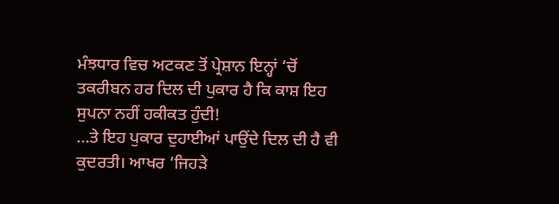ਮੰਝਧਾਰ ਵਿਚ ਅਟਕਣ ਤੋਂ ਪ੍ਰੇਸ਼ਾਨ ਇਨ੍ਹਾਂ ‘ਚੋਂ ਤਕਰੀਬਨ ਹਰ ਦਿਲ ਦੀ ਪੁਕਾਰ ਹੈ ਕਿ ਕਾਸ਼ ਇਹ ਸੁਪਨਾ ਨਹੀਂ ਹਕੀਕਤ ਹੁੰਦੀ!
…ਤੇ ਇਹ ਪੁਕਾਰ ਦੁਹਾਈਆਂ ਪਾਉਂਦੇ ਦਿਲ ਦੀ ਹੈ ਵੀ ਕੁਦਰਤੀ। ਆਖਰ ‘ਜਿਹੜੇ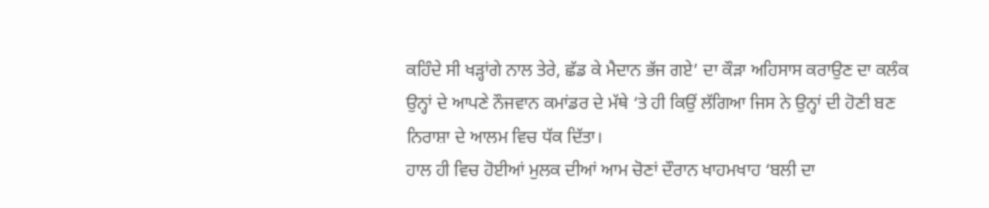ਕਹਿੰਦੇ ਸੀ ਖੜ੍ਹਾਂਗੇ ਨਾਲ ਤੇਰੇ, ਛੱਡ ਕੇ ਮੈਦਾਨ ਭੱਜ ਗਏ’ ਦਾ ਕੌੜਾ ਅਹਿਸਾਸ ਕਰਾਉਣ ਦਾ ਕਲੰਕ ਉਨ੍ਹਾਂ ਦੇ ਆਪਣੇ ਨੌਜਵਾਨ ਕਮਾਂਡਰ ਦੇ ਮੱਥੇ ‘ਤੇ ਹੀ ਕਿਉਂ ਲੱਗਿਆ ਜਿਸ ਨੇ ਉਨ੍ਹਾਂ ਦੀ ਹੋਣੀ ਬਣ ਨਿਰਾਸ਼ਾ ਦੇ ਆਲਮ ਵਿਚ ਧੱਕ ਦਿੱਤਾ।
ਹਾਲ ਹੀ ਵਿਚ ਹੋਈਆਂ ਮੁਲਕ ਦੀਆਂ ਆਮ ਚੋਣਾਂ ਦੌਰਾਨ ਖਾਹਮਖਾਹ ‘ਬਲੀ ਦਾ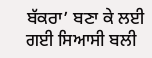ਬੱਕਰਾ’ ਬਣਾ ਕੇ ਲਈ ਗਈ ਸਿਆਸੀ ਬਲੀ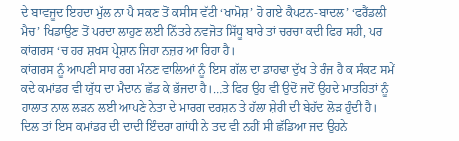ਦੇ ਬਾਵਜੂਦ ਇਹਦਾ ਮੁੱਲ ਨਾ ਪੈ ਸਕਣ ਤੋਂ ਕਸੀਸ ਵੱਟੀ ‘ਖਾਮੋਸ਼’ ਹੋ ਗਏ ਕੈਪਟਨ-ਬਾਦਲ’ ‘ਫਰੈਂਡਲੀ ਮੈਚ’ ਖਿਡਾਉਣ ਤੋਂ ਪਰਦਾ ਲਾਹੁਣ ਲਈ ਨਿੱਤਰੇ ਨਵਜੋਤ ਸਿੱਧੂ ਬਾਰੇ ਤਾਂ ਚਰਚਾ ਕਦੀ ਫਿਰ ਸਹੀ, ਪਰ ਕਾਂਗਰਸ ‘ਚ ਹਰ ਸ਼ਖਸ ਪ੍ਰੇਸ਼ਾਨ ਜਿਹਾ ਨਜ਼ਰ ਆ ਰਿਹਾ ਹੈ।
ਕਾਂਗਰਸ ਨੂੰ ਆਪਣੀ ਸਾਹ ਰਗ ਮੰਨਣ ਵਾਲਿਆਂ ਨੂੰ ਇਸ ਗੱਲ ਦਾ ਡਾਹਢਾ ਦੁੱਖ ਤੇ ਰੰਜ ਹੈ ਕ ਸੰਕਟ ਸਮੇਂ ਕਦੇ ਕਮਾਂਡਰ ਵੀ ਯੁੱਧ ਦਾ ਮੈਦਾਨ ਛੱਡ ਕੇ ਭੱਜਦਾ ਹੈ।…ਤੇ ਫਿਰ ਉਹ ਵੀ ਉਦੋਂ ਜਦੋਂ ਉਹਦੇ ਮਾਤਹਿਤਾਂ ਨੂੰ ਹਾਲਾਤ ਨਾਲ ਲੜਨ ਲਈ ਆਪਣੇ ਨੇਤਾ ਦੇ ਮਾਰਗ ਦਰਸ਼ਨ ਤੇ ਹੱਲਾ ਸ਼ੇਰੀ ਦੀ ਬੇਹੱਦ ਲੋੜ ਹੁੰਦੀ ਹੈ।
ਦਿਲ ਤਾਂ ਇਸ ਕਮਾਂਡਰ ਦੀ ਦਾਦੀ ਇੰਦਰਾ ਗਾਂਧੀ ਨੇ ਤਦ ਵੀ ਨਹੀਂ ਸੀ ਛੱਡਿਆ ਜਦ ਉਹਨੇ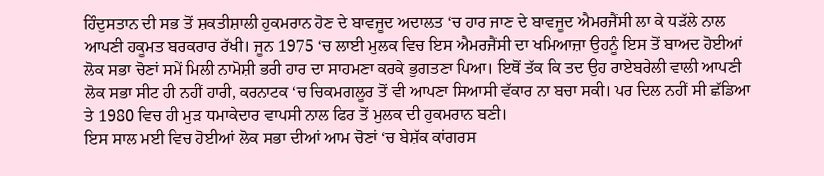ਹਿੰਦੁਸਤਾਨ ਦੀ ਸਭ ਤੋਂ ਸ਼ਕਤੀਸ਼ਾਲੀ ਹੁਕਮਰਾਨ ਹੋਣ ਦੇ ਬਾਵਜੂਦ ਅਦਾਲਤ ‘ਚ ਹਾਰ ਜਾਣ ਦੇ ਬਾਵਜੂਦ ਐਮਰਜੈਂਸੀ ਲਾ ਕੇ ਧੜੱਲੇ ਨਾਲ ਆਪਣੀ ਹਕੂਮਤ ਬਰਕਰਾਰ ਰੱਖੀ। ਜੂਨ 1975 ‘ਚ ਲਾਈ ਮੁਲਕ ਵਿਚ ਇਸ ਐਮਰਜੈਂਸੀ ਦਾ ਖਮਿਆਜ਼ਾ ਉਹਨੂੰ ਇਸ ਤੋਂ ਬਾਅਦ ਹੋਈਆਂ ਲੋਕ ਸਭਾ ਚੋਣਾਂ ਸਮੇਂ ਮਿਲੀ ਨਾਮੋਸ਼ੀ ਭਰੀ ਹਾਰ ਦਾ ਸਾਹਮਣਾ ਕਰਕੇ ਭੁਗਤਣਾ ਪਿਆ। ਇਥੋਂ ਤੱਕ ਕਿ ਤਦ ਉਹ ਰਾਏਬਰੇਲੀ ਵਾਲੀ ਆਪਣੀ ਲੋਕ ਸਭਾ ਸੀਟ ਹੀ ਨਹੀਂ ਹਾਰੀ, ਕਰਨਾਟਕ ‘ਚ ਚਿਕਮਗਲੂਰ ਤੋਂ ਵੀ ਆਪਣਾ ਸਿਆਸੀ ਵੱਕਾਰ ਨਾ ਬਚਾ ਸਕੀ। ਪਰ ਦਿਲ ਨਹੀਂ ਸੀ ਛੱਡਿਆ ਤੇ 1980 ਵਿਚ ਹੀ ਮੁੜ ਧਮਾਕੇਦਾਰ ਵਾਪਸੀ ਨਾਲ ਫਿਰ ਤੋਂ ਮੁਲਕ ਦੀ ਹੁਕਮਰਾਨ ਬਣੀ।
ਇਸ ਸਾਲ ਮਈ ਵਿਚ ਹੋਈਆਂ ਲੋਕ ਸਭਾ ਦੀਆਂ ਆਮ ਚੋਣਾਂ ‘ਚ ਬੇਸ਼ੱਕ ਕਾਂਗਰਸ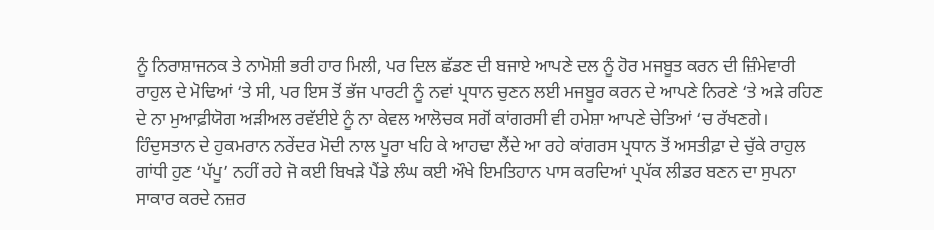ਨੂੰ ਨਿਰਾਸ਼ਾਜਨਕ ਤੇ ਨਾਮੋਸ਼ੀ ਭਰੀ ਹਾਰ ਮਿਲੀ, ਪਰ ਦਿਲ ਛੱਡਣ ਦੀ ਬਜਾਏ ਆਪਣੇ ਦਲ ਨੂੰ ਹੋਰ ਮਜਬੂਤ ਕਰਨ ਦੀ ਜ਼ਿੰਮੇਵਾਰੀ ਰਾਹੁਲ ਦੇ ਮੋਢਿਆਂ ‘ਤੇ ਸੀ, ਪਰ ਇਸ ਤੋਂ ਭੱਜ ਪਾਰਟੀ ਨੂੰ ਨਵਾਂ ਪ੍ਰਧਾਨ ਚੁਣਨ ਲਈ ਮਜਬੂਰ ਕਰਨ ਦੇ ਆਪਣੇ ਨਿਰਣੇ ‘ਤੇ ਅੜੇ ਰਹਿਣ ਦੇ ਨਾ ਮੁਆਫ਼ੀਯੋਗ ਅੜੀਅਲ ਰਵੱਈਏ ਨੂੰ ਨਾ ਕੇਵਲ ਆਲੋਚਕ ਸਗੋਂ ਕਾਂਗਰਸੀ ਵੀ ਹਮੇਸ਼ਾ ਆਪਣੇ ਚੇਤਿਆਂ ‘ਚ ਰੱਖਣਗੇ।
ਹਿੰਦੁਸਤਾਨ ਦੇ ਹੁਕਮਰਾਨ ਨਰੇਂਦਰ ਮੋਦੀ ਨਾਲ ਪੂਰਾ ਖਹਿ ਕੇ ਆਹਢਾ ਲੈਂਦੇ ਆ ਰਹੇ ਕਾਂਗਰਸ ਪ੍ਰਧਾਨ ਤੋਂ ਅਸਤੀਫ਼ਾ ਦੇ ਚੁੱਕੇ ਰਾਹੁਲ ਗਾਂਧੀ ਹੁਣ ‘ਪੱਪੂ’ ਨਹੀਂ ਰਹੇ ਜੋ ਕਈ ਬਿਖੜੇ ਪੈਂਡੇ ਲੰਘ ਕਈ ਔਖੇ ਇਮਤਿਹਾਨ ਪਾਸ ਕਰਦਿਆਂ ਪ੍ਰਪੱਕ ਲੀਡਰ ਬਣਨ ਦਾ ਸੁਪਨਾ ਸਾਕਾਰ ਕਰਦੇ ਨਜ਼ਰ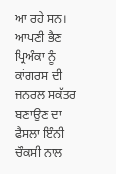ਆ ਰਹੇ ਸਨ। ਆਪਣੀ ਭੈਣ ਪ੍ਰਿਅੰਕਾ ਨੂੰ ਕਾਂਗਰਸ ਦੀ ਜਨਰਲ ਸਕੱਤਰ ਬਣਾਉਣ ਦਾ ਫੈਸਲਾ ਇੰਨੀ ਚੌਕਸੀ ਨਾਲ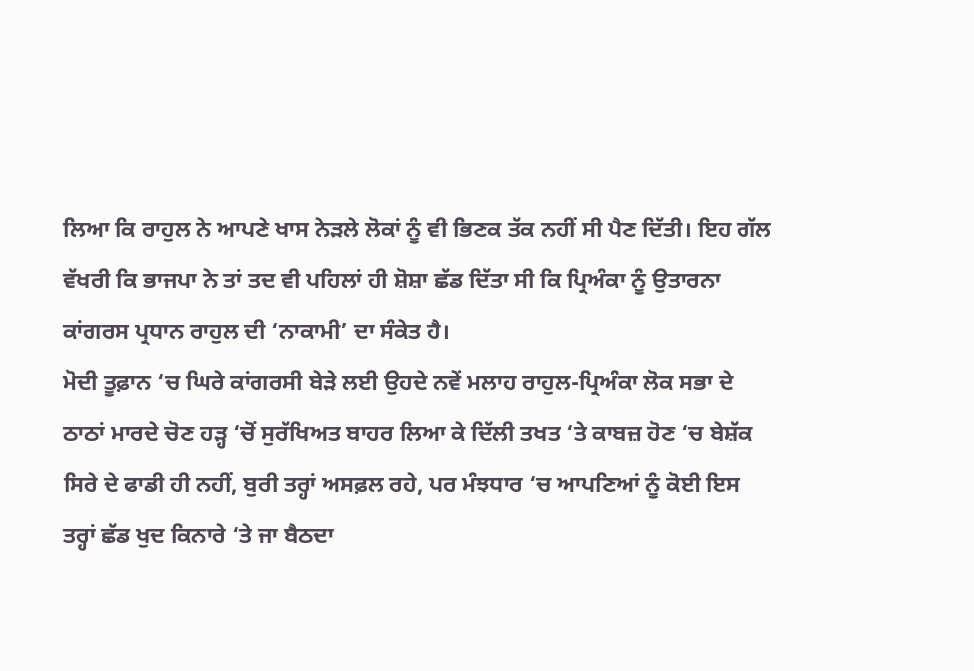ਲਿਆ ਕਿ ਰਾਹੁਲ ਨੇ ਆਪਣੇ ਖਾਸ ਨੇੜਲੇ ਲੋਕਾਂ ਨੂੰ ਵੀ ਭਿਣਕ ਤੱਕ ਨਹੀਂ ਸੀ ਪੈਣ ਦਿੱਤੀ। ਇਹ ਗੱਲ ਵੱਖਰੀ ਕਿ ਭਾਜਪਾ ਨੇ ਤਾਂ ਤਦ ਵੀ ਪਹਿਲਾਂ ਹੀ ਸ਼ੋਸ਼ਾ ਛੱਡ ਦਿੱਤਾ ਸੀ ਕਿ ਪ੍ਰਿਅੰਕਾ ਨੂੰ ਉਤਾਰਨਾ ਕਾਂਗਰਸ ਪ੍ਰਧਾਨ ਰਾਹੁਲ ਦੀ ‘ਨਾਕਾਮੀ’ ਦਾ ਸੰਕੇਤ ਹੈ।
ਮੋਦੀ ਤੂਫ਼ਾਨ ‘ਚ ਘਿਰੇ ਕਾਂਗਰਸੀ ਬੇੜੇ ਲਈ ਉਹਦੇ ਨਵੇਂ ਮਲਾਹ ਰਾਹੁਲ-ਪ੍ਰਿਅੰਕਾ ਲੋਕ ਸਭਾ ਦੇ ਠਾਠਾਂ ਮਾਰਦੇ ਚੋਣ ਹੜ੍ਹ ‘ਚੋਂ ਸੁਰੱਖਿਅਤ ਬਾਹਰ ਲਿਆ ਕੇ ਦਿੱਲੀ ਤਖਤ ‘ਤੇ ਕਾਬਜ਼ ਹੋਣ ‘ਚ ਬੇਸ਼ੱਕ ਸਿਰੇ ਦੇ ਫਾਡੀ ਹੀ ਨਹੀਂ, ਬੁਰੀ ਤਰ੍ਹਾਂ ਅਸਫ਼ਲ ਰਹੇ, ਪਰ ਮੰਝਧਾਰ ‘ਚ ਆਪਣਿਆਂ ਨੂੰ ਕੋਈ ਇਸ ਤਰ੍ਹਾਂ ਛੱਡ ਖੁਦ ਕਿਨਾਰੇ ‘ਤੇ ਜਾ ਬੈਠਦਾ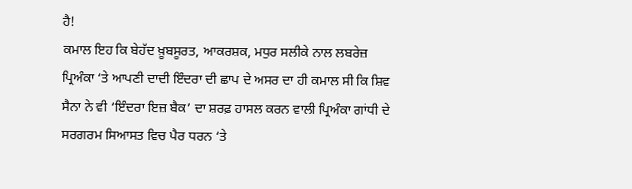ਹੈ!
ਕਮਾਲ ਇਹ ਕਿ ਬੇਹੱਦ ਖ਼ੂਬਸੂਰਤ, ਆਕਰਸ਼ਕ, ਮਧੁਰ ਸਲੀਕੇ ਨਾਲ ਲਬਰੇਜ਼ ਪ੍ਰਿਅੰਕਾ ‘ਤੇ ਆਪਣੀ ਦਾਦੀ ਇੰਦਰਾ ਦੀ ਛਾਪ ਦੇ ਅਸਰ ਦਾ ਹੀ ਕਮਾਲ ਸੀ ਕਿ ਸ਼ਿਵ ਸੈਨਾ ਨੇ ਵੀ ‘ਇੰਦਰਾ ਇਜ਼ ਬੈਕ’ ਦਾ ਸ਼ਰਫ਼ ਹਾਸਲ ਕਰਨ ਵਾਲੀ ਪ੍ਰਿਅੰਕਾ ਗਾਂਧੀ ਦੇ ਸਰਗਰਮ ਸਿਆਸਤ ਵਿਚ ਪੈਰ ਧਰਨ ‘ਤੇ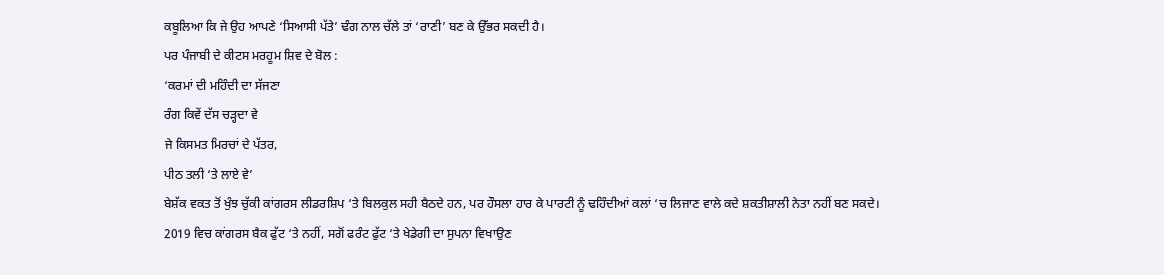ਕਬੂਲਿਆ ਕਿ ਜੇ ਉਹ ਆਪਣੇ ‘ਸਿਆਸੀ ਪੱਤੇ’ ਢੰਗ ਨਾਲ ਚੱਲੇ ਤਾਂ ‘ਰਾਣੀ’ ਬਣ ਕੇ ਉੱਭਰ ਸਕਦੀ ਹੈ।
ਪਰ ਪੰਜਾਬੀ ਦੇ ਕੀਟਸ ਮਰਹੂਮ ਸ਼ਿਵ ਦੇ ਬੋਲ :
‘ਕਰਮਾਂ ਦੀ ਮਹਿੰਦੀ ਦਾ ਸੱਜਣਾ
ਰੰਗ ਕਿਵੇਂ ਦੱਸ ਚੜ੍ਹਦਾ ਵੇ
ਜੇ ਕਿਸਮਤ ਮਿਰਚਾਂ ਦੇ ਪੱਤਰ,
ਪੀਠ ਤਲੀ ‘ਤੇ ਲਾਏ ਵੇ’
ਬੇਸ਼ੱਕ ਵਕਤ ਤੋਂ ਖੁੰਝ ਚੁੱਕੀ ਕਾਂਗਰਸ ਲੀਡਰਸ਼ਿਪ ‘ਤੇ ਬਿਲਕੁਲ ਸਹੀ ਬੈਠਦੇ ਹਨ, ਪਰ ਹੌਸਲਾ ਹਾਰ ਕੇ ਪਾਰਟੀ ਨੂੰ ਢਹਿੰਦੀਆਂ ਕਲਾਂ ‘ਚ ਲਿਜਾਣ ਵਾਲੇ ਕਦੇ ਸ਼ਕਤੀਸ਼ਾਲੀ ਨੇਤਾ ਨਹੀਂ ਬਣ ਸਕਦੇ।
2019 ਵਿਚ ਕਾਂਗਰਸ ਬੈਕ ਫੁੱਟ ‘ਤੇ ਨਹੀਂ, ਸਗੋਂ ਫਰੰਟ ਫੁੱਟ ‘ਤੇ ਖੇਡੇਗੀ ਦਾ ਸੁਪਨਾ ਵਿਖਾਉਣ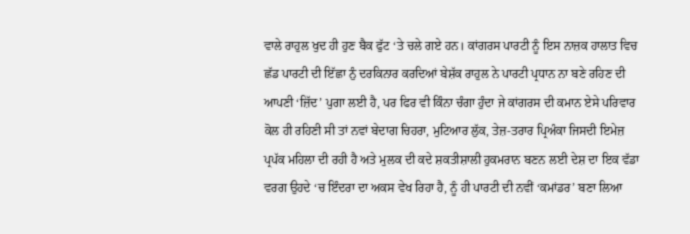ਵਾਲੇ ਰਾਹੁਲ ਖੁਦ ਹੀ ਹੁਣ ਬੈਕ ਫੁੱਟ ‘ਤੇ ਚਲੇ ਗਏ ਹਨ। ਕਾਂਗਰਸ ਪਾਰਟੀ ਨੂੰ ਇਸ ਨਾਜ਼ਕ ਹਾਲਾਤ ਵਿਚ ਛੱਡ ਪਾਰਟੀ ਦੀ ਇੱਛਾ ਨੁੰ ਦਰਕਿਨਾਰ ਕਰਦਿਆਂ ਬੇਸ਼ੱਕ ਰਾਹੁਲ ਨੇ ਪਾਰਟੀ ਪ੍ਰਧਾਨ ਨਾ ਬਣੇ ਰਹਿਣ ਦੀ ਆਪਣੀ ‘ਜ਼ਿੱਦ’ ਪੁਗਾ ਲਈ ਹੈ, ਪਰ ਫਿਰ ਵੀ ਕਿੰਨਾ ਚੰਗਾ ਹੁੰਦਾ ਜੇ ਕਾਂਗਰਸ ਦੀ ਕਮਾਨ ਏਸੇ ਪਰਿਵਾਰ ਕੋਲ ਹੀ ਰਹਿਣੀ ਸੀ ਤਾਂ ਨਵਾਂ ਬੇਦਾਗ ਚਿਹਰਾ, ਮੁਟਿਆਰ ਲੁੱਕ, ਤੇਜ਼-ਤਰਾਰ ਪ੍ਰਿਅੰਕਾ ਜਿਸਦੀ ਇਮੇਜ਼ ਪ੍ਰਪੱਕ ਮਹਿਲਾ ਦੀ ਰਹੀ ਹੈ ਅਤੇ ਮੁਲਕ ਦੀ ਕਦੇ ਸ਼ਕਤੀਸ਼ਾਲੀ ਹੁਕਮਰਾਨ ਬਣਨ ਲਈ ਦੇਸ਼ ਦਾ ਇਕ ਵੱਡਾ ਵਰਗ ਉਹਦੇ ‘ਚ ਇੰਦਰਾ ਦਾ ਅਕਸ ਵੇਖ ਰਿਹਾ ਹੈ, ਨੂੰ ਹੀ ਪਾਰਟੀ ਦੀ ਨਵੀਂ ‘ਕਮਾਂਡਰ’ ਬਣਾ ਲਿਆ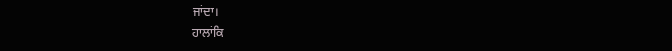ਜਾਂਦਾ।
ਹਾਲਾਂਕਿ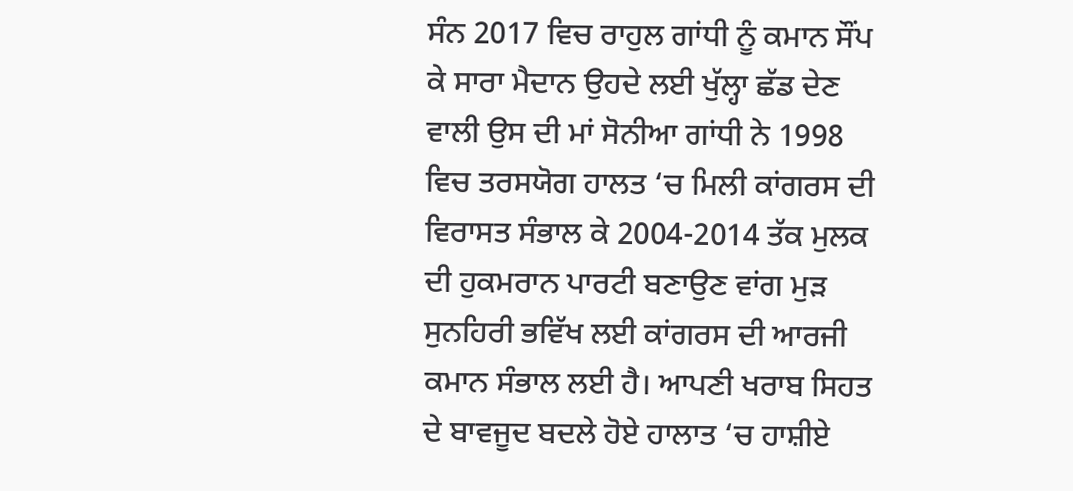ਸੰਨ 2017 ਵਿਚ ਰਾਹੁਲ ਗਾਂਧੀ ਨੂੰ ਕਮਾਨ ਸੌਂਪ ਕੇ ਸਾਰਾ ਮੈਦਾਨ ਉਹਦੇ ਲਈ ਖੁੱਲ੍ਹਾ ਛੱਡ ਦੇਣ ਵਾਲੀ ਉਸ ਦੀ ਮਾਂ ਸੋਨੀਆ ਗਾਂਧੀ ਨੇ 1998 ਵਿਚ ਤਰਸਯੋਗ ਹਾਲਤ ‘ਚ ਮਿਲੀ ਕਾਂਗਰਸ ਦੀ ਵਿਰਾਸਤ ਸੰਭਾਲ ਕੇ 2004-2014 ਤੱਕ ਮੁਲਕ ਦੀ ਹੁਕਮਰਾਨ ਪਾਰਟੀ ਬਣਾਉਣ ਵਾਂਗ ਮੁੜ ਸੁਨਹਿਰੀ ਭਵਿੱਖ ਲਈ ਕਾਂਗਰਸ ਦੀ ਆਰਜੀ ਕਮਾਨ ਸੰਭਾਲ ਲਈ ਹੈ। ਆਪਣੀ ਖਰਾਬ ਸਿਹਤ ਦੇ ਬਾਵਜੂਦ ਬਦਲੇ ਹੋਏ ਹਾਲਾਤ ‘ਚ ਹਾਸ਼ੀਏ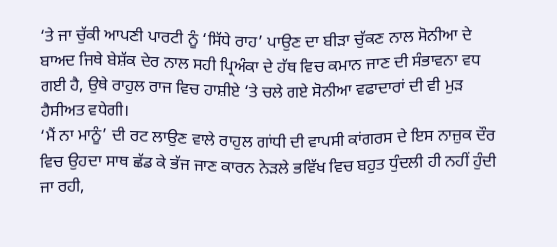‘ਤੇ ਜਾ ਚੁੱਕੀ ਆਪਣੀ ਪਾਰਟੀ ਨੂੰ ‘ਸਿੱਧੇ ਰਾਹ’ ਪਾਉਣ ਦਾ ਬੀੜਾ ਚੁੱਕਣ ਨਾਲ ਸੋਨੀਆ ਦੇ ਬਾਅਦ ਜਿਥੇ ਬੇਸ਼ੱਕ ਦੇਰ ਨਾਲ ਸਹੀ ਪ੍ਰਿਅੰਕਾ ਦੇ ਹੱਥ ਵਿਚ ਕਮਾਨ ਜਾਣ ਦੀ ਸੰਭਾਵਨਾ ਵਧ ਗਈ ਹੈ, ਉਥੇ ਰਾਹੁਲ ਰਾਜ ਵਿਚ ਹਾਸ਼ੀਏ ‘ਤੇ ਚਲੇ ਗਏ ਸੋਨੀਆ ਵਫਾਦਾਰਾਂ ਦੀ ਵੀ ਮੁੜ ਹੈਸੀਅਤ ਵਧੇਗੀ।
‘ਮੈਂ ਨਾ ਮਾਨੂੰ’ ਦੀ ਰਟ ਲਾਉਣ ਵਾਲੇ ਰਾਹੁਲ ਗਾਂਧੀ ਦੀ ਵਾਪਸੀ ਕਾਂਗਰਸ ਦੇ ਇਸ ਨਾਜ਼ੁਕ ਦੌਰ ਵਿਚ ਉਹਦਾ ਸਾਥ ਛੱਡ ਕੇ ਭੱਜ ਜਾਣ ਕਾਰਨ ਨੇੜਲੇ ਭਵਿੱਖ ਵਿਚ ਬਹੁਤ ਧੁੰਦਲੀ ਹੀ ਨਹੀਂ ਹੁੰਦੀ ਜਾ ਰਹੀ,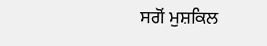ਸਗੋਂ ਮੁਸ਼ਕਿਲ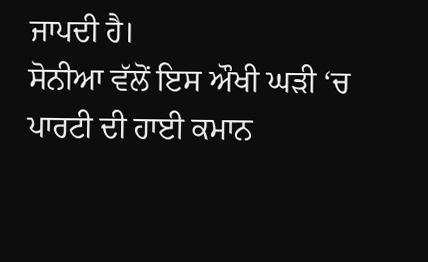ਜਾਪਦੀ ਹੈ।
ਸੋਨੀਆ ਵੱਲੋਂ ਇਸ ਔਖੀ ਘੜੀ ‘ਚ ਪਾਰਟੀ ਦੀ ਹਾਈ ਕਮਾਨ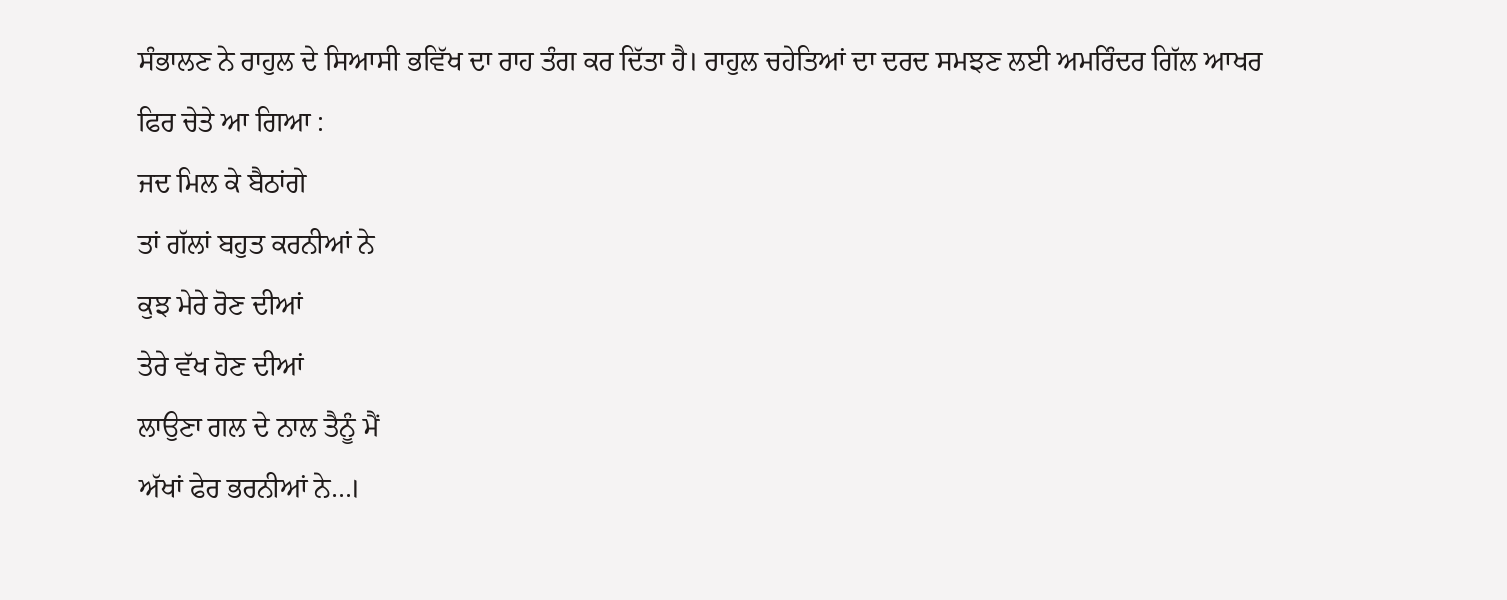ਸੰਭਾਲਣ ਨੇ ਰਾਹੁਲ ਦੇ ਸਿਆਸੀ ਭਵਿੱਖ ਦਾ ਰਾਹ ਤੰਗ ਕਰ ਦਿੱਤਾ ਹੈ। ਰਾਹੁਲ ਚਹੇਤਿਆਂ ਦਾ ਦਰਦ ਸਮਝਣ ਲਈ ਅਮਰਿੰਦਰ ਗਿੱਲ ਆਖਰ ਫਿਰ ਚੇਤੇ ਆ ਗਿਆ :
ਜਦ ਮਿਲ ਕੇ ਬੈਠਾਂਗੇ
ਤਾਂ ਗੱਲਾਂ ਬਹੁਤ ਕਰਨੀਆਂ ਨੇ
ਕੁਝ ਮੇਰੇ ਰੋਣ ਦੀਆਂ
ਤੇਰੇ ਵੱਖ ਹੋਣ ਦੀਆਂ
ਲਾਉਣਾ ਗਲ ਦੇ ਨਾਲ ਤੈਨੂੰ ਮੈਂ
ਅੱਖਾਂ ਫੇਰ ਭਰਨੀਆਂ ਨੇ…।